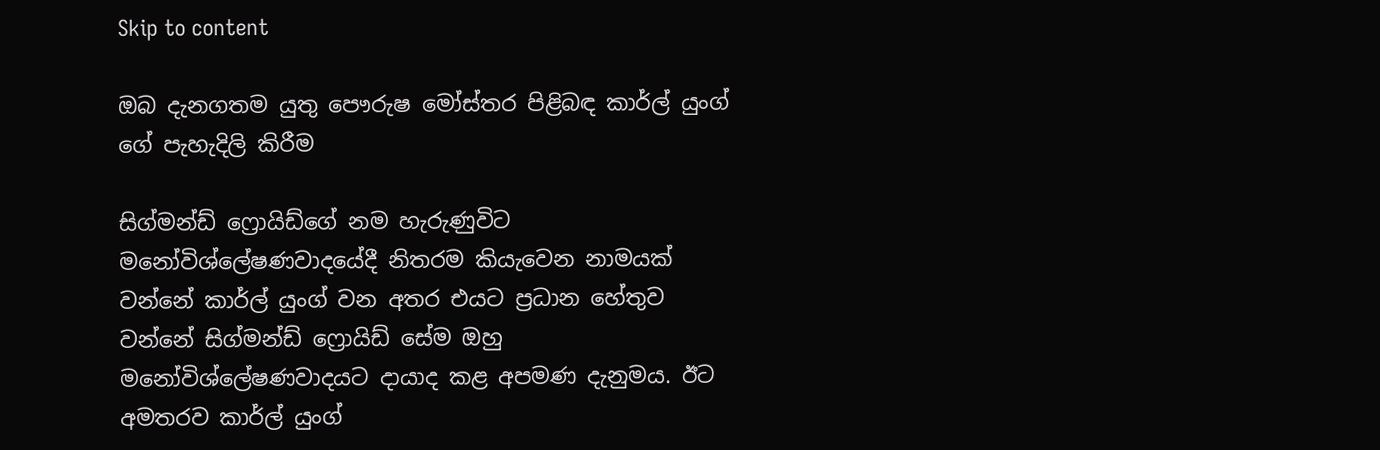Skip to content

ඔබ දැනගතම යුතු පෞරුෂ මෝස්තර පිළිබඳ කාර්ල් යුංග් ගේ පැහැදිලි කිරීම

සිග්මන්ඩ් ෆ්‍රොයිඩ්ගේ නම හැරුණුවිට මනෝවිශ්ලේෂණවාදයේදී නිතරම කියැවෙන නාමයක් වන්නේ කා‍ර්ල් යුංග් වන අතර එයට ප්‍රධාන හේතුව වන්නේ සිග්මන්ඩ් ෆ්‍රොයිඩ් සේම ඔහු මනෝවිශ්ලේෂණවාදයට දායාද කළ අපමණ දැනුමය. ඊට අමතරව කා‍ර්ල් යුංග්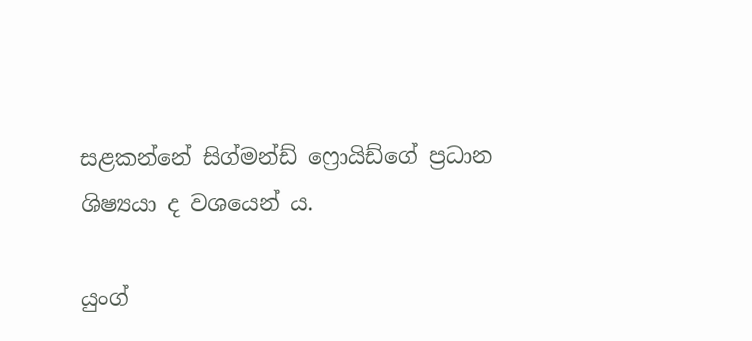සළකන්නේ සිග්මන්ඩ් ෆ්‍රොයිඩ්ගේ ප්‍රධාන ශිෂ්‍යයා ද වශයෙන් ය.

යුංග්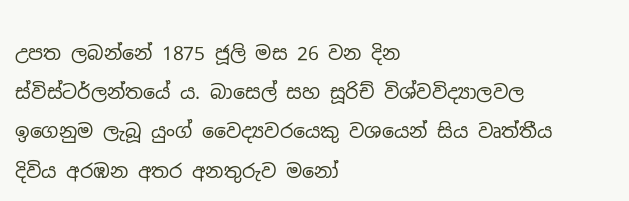උපත ලබන්නේ 1875 ජූලි මස 26 වන දින ස්විස්ටර්ලන්තයේ ය. බාසෙල් සහ සූරිච් විශ්වවිද්‍යාලවල ඉගෙනුම ලැබූ යුංග් වෛද්‍යවරයෙකු වශයෙන් සිය වෘත්තීය දිවිය අරඹන අතර අනතුරුව මනෝ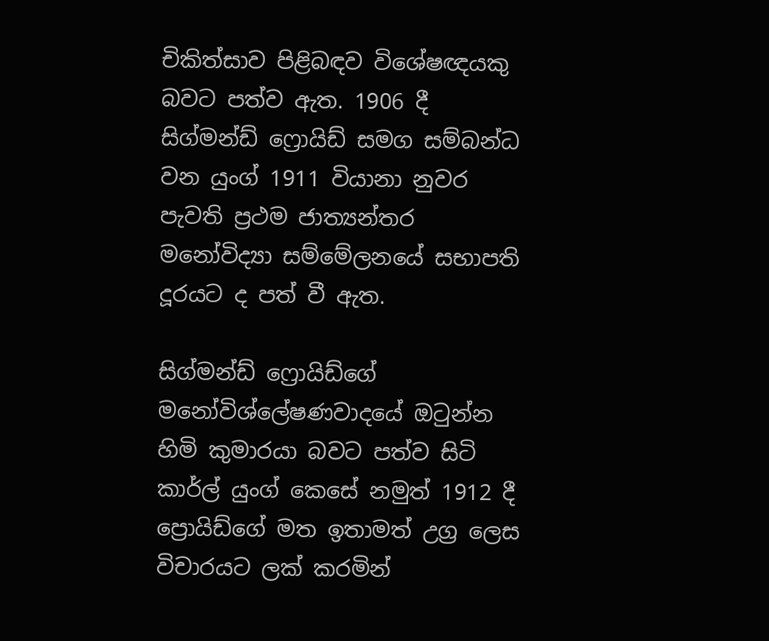චිකිත්සාව පිළිබඳව විශේෂඥයකු බවට පත්ව ඇත. 1906 දී සිග්මන්ඩ් ෆ්‍රොයිඩ් සමග සම්බන්ධ වන යුංග් 1911 වියානා නුවර පැවති ප්‍රථම ජාත්‍යන්තර මනෝවිද්‍යා සම්මේලනයේ සභාපති දූරයට ද පත් වී ඇත.

සිග්මන්ඩ් ෆ්‍රොයිඩ්ගේ මනෝවිශ්ලේෂණවාදයේ ඔටුන්න හිමි කුමාරයා බවට පත්ව සිටි කා‍ර්ල් යුංග් කෙසේ නමුත් 1912 දී ප්‍රොයිඩ්ගේ මත ඉතාමත් උග්‍ර ලෙස විචාරයට ලක් කරමින්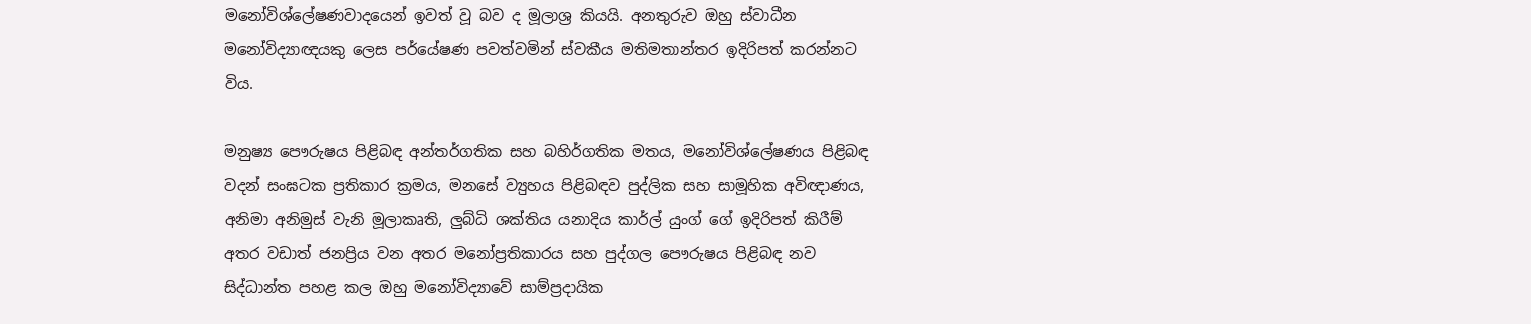මනෝවිශ්ලේෂණවාදයෙන් ඉවත් වූ බව ද මූලාශ්‍ර කියයි. අනතුරුව ඔහු ස්වාධීන මනෝවිද්‍යාඥයකු ලෙස පර්යේෂණ පවත්වමින් ස්වකීය මතිමතාන්තර ඉදිරිපත් කරන්නට විය.

මනුෂ්‍ය පෞරුෂය පිළිබඳ අන්තර්ගතික සහ බහිර්ගතික මතය, මනෝවිශ්ලේෂණය පිළිබඳ වදන් සංඝටක ප්‍රතිකාර ක්‍රමය, මනසේ ව්‍යුහය පිළිබඳව පුද්ලික සහ සාමූහික අවිඥාණය, අනිමා අනිමුස් වැනි මූලාකෘති, ලුබ්ධි ශක්තිය යනාදිය කා‍ර්ල් යුංග් ගේ ඉදිරිපත් කිරීම් අතර වඩාත් ජනප්‍රිය වන අතර මනෝප්‍රතිකාරය සහ පුද්ගල පෞරුෂය පිළිබඳ නව සිද්ධාන්ත පහළ කල ඔහු මනෝවිද්‍යාවේ සාම්ප්‍රදායික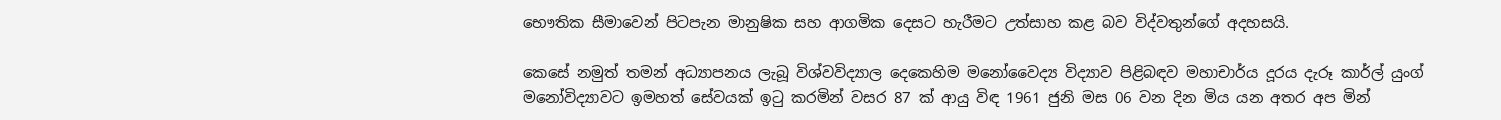භෞතික සීමාවෙන් පිටපැන මානුෂික සහ ආගමික දෙසට හැරීමට උත්සාහ කළ බව විද්වතුන්ගේ අදහසයි.

කෙසේ නමුත් තමන් අධ්‍යාපනය ලැබූ විශ්වවිද්‍යාල දෙකෙහිම මනෝවෛද්‍ය විද්‍යාව පිළිබඳව මහාචාර්ය දූරය දැරූ කා‍ර්ල් යුංග් මනෝවිද්‍යාවට ඉමහත් සේවයක් ඉටු කරමින් වසර 87 ක් ආයු විඳ 1961 ජුනි මස 06 වන දින මිය යන අතර අප මින්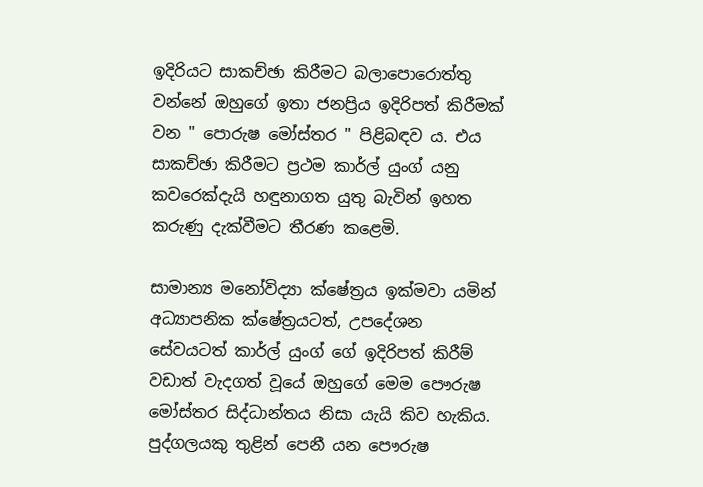ඉදිරියට සාකච්ඡා කිරීමට බලාපොරොත්තු වන්නේ ඔහුගේ ඉතා ජනප්‍රිය ඉදිරිපත් කිරීමක් වන " පොරුෂ මෝස්තර " පිළිබඳව ය. එය සාකච්ඡා කිරීමට ප්‍රථම කා‍ර්ල් යුංග් යනු කවරෙක්දැයි හඳුනාගත යුතු බැවින් ඉහත කරුණු දැක්වීමට තීරණ කළෙමි.

සාමාන්‍ය මනෝවිද්‍යා ක්ෂේත්‍රය ඉක්මවා යමින් අධ්‍යාපනික ක්ෂේත්‍රයටත්, උපදේශන සේවයටත් කා‍ර්ල් යුංග් ගේ ඉදිරිපත් කිරීම් වඩාත් වැදගත් වූයේ ඔහුගේ මෙම පෞරුෂ මෝස්තර සිද්ධාන්තය නිසා යැයි කිව හැකිය. පුද්ගලයකු තුළින් පෙනී යන පෞරුෂ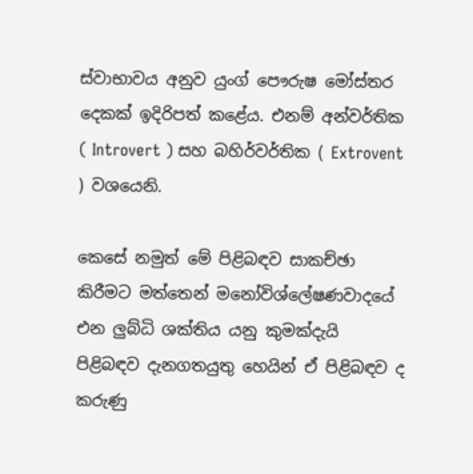ස්වාභාවය අනුව යුංග් පෞරුෂ මෝස්තර දෙකක් ඉදිරිපත් කළේය. එනම් අන්වර්තික ( Introvert ) සහ බහිර්වර්තික ( Extrovent ) වශයෙනි.

කෙසේ නමුත් මේ පිළිබඳව සාකච්ඡා කිරීමට මත්තෙන් මනෝවිශ්ලේෂණවාදයේ එන ලුබ්ධි ශක්තිය යනු කුමක්දැයි පිළිබඳව දැනගතයුතු හෙයින් ඒ පිළිබඳව ද කරුණු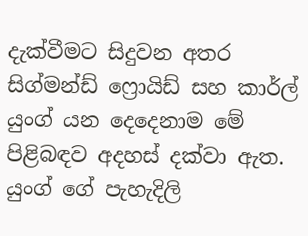දැක්වීමට සිදුවන අතර සිග්මන්ඩ් ෆ්‍රොයිඩ් සහ කා‍ර්ල් යුංග් යන දෙදෙනාම මේ පිළිබඳව අදහස් දක්වා ඇත. යුංග් ගේ පැහැදිලි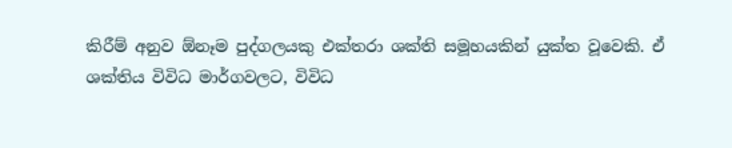කිරීම් අනුව ඕනෑම පුද්ගලයකු එක්තරා ශක්ති සමූහයකින් යුක්ත වූවෙකි. ඒ ශක්තිය විවිධ මාර්ගවලට, විවිධ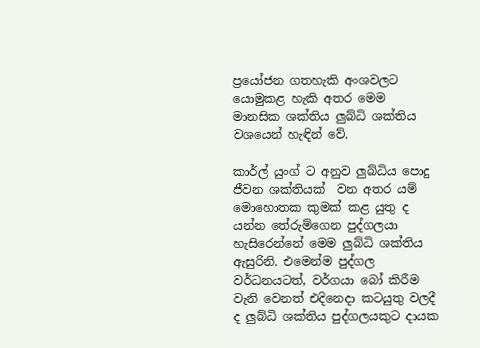ප්‍රයෝජන ගතහැකි අංශවලට යොමුකළ හැකි අතර මෙම මානසික ශක්තිය ලුබ්ධි ශක්තිය වශයෙන් හැඳින් වේ.

කා‍ර්ල් යුංග් ට අනුව ලුබ්ධිය පොදු ජීවන ශක්තියක්  වන අතර යම් මොහොතක කුමක් කළ යුතු ද යන්න තේරුම්ගෙන පුද්ගලයා හැසිරෙන්නේ මෙම ලුබ්ධි ශක්තිය ඇසුරිනි. එමෙන්ම පුද්ගල වර්ධනයටත්, වර්ගයා බෝ කිරීම වැනි වෙනත් එදිනෙදා කටයුතු වලදී ද ලුබ්ධි ශක්තිය පුද්ගලයකුට දායක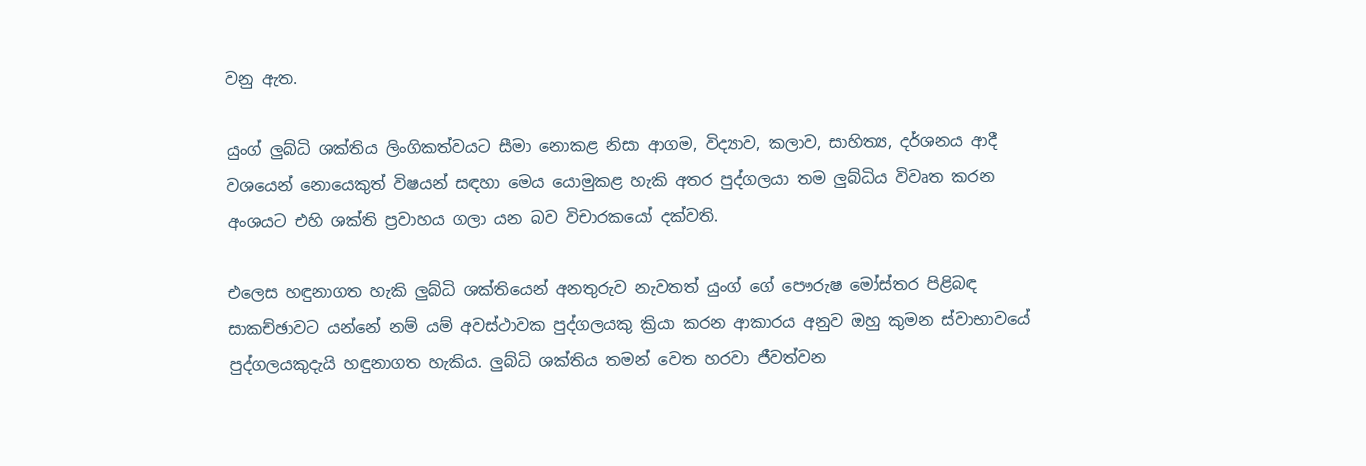වනු ඇත.

යුංග් ලුබ්ධි ශක්තිය ලිංගිකත්වයට සීමා නොකළ නිසා ආගම, විද්‍යාව, කලාව, සාහිත්‍ය, දර්ශනය ආදී වශයෙන් නොයෙකුත් විෂයන් සඳහා මෙය යොමුකළ හැකි අතර පුද්ගලයා තම ලුබ්ධිය විවෘත කරන අංශයට එහි ශක්ති ප්‍රවාහය ගලා යන බව විචාරකයෝ දක්වති.

එලෙස හඳුනාගත හැකි ලුබ්ධි ශක්තියෙන් අනතුරුව නැවතත් යුංග් ගේ පෞරුෂ මෝස්තර පිළිබඳ සාකච්ඡාවට යන්නේ නම් යම් අවස්ථාවක පුද්ගලයකු ක්‍රියා කරන ආකාරය අනුව ඔහු කුමන ස්වාභාවයේ පුද්ගලයකුදැයි හඳුනාගත හැකිය. ලුබ්ධි ශක්තිය තමන් වෙත හරවා ජීවත්වන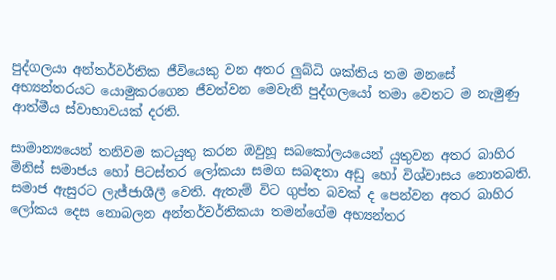පුද්ගලයා අන්තර්වර්තික ජීවියෙකු වන අතර ලුබ්ධි ශක්තිය තම මනසේ අභ්‍යන්තරයට යොමුකරගෙන ජීවත්වන මෙවැනි පුද්ගලයෝ තමා වෙතට ම නැමුණු ආත්මීය ස්වාභාවයක් දරති.

සාමාන්‍යයෙන් තනිවම කටයුතු කරන ඔවුහූ සබකෝලයයෙන් යුතුවන අතර බාහිර මිනිස් සමාජය හෝ පිටස්තර ලෝකයා සමග සබඳතා අඩු හෝ විශ්වාසය නොතබති. සමාජ ඇසුරට ලැජ්ජාශීලී වෙති. ඇතැම් විට ගුප්ත බවක් ද පෙන්වන අතර බාහිර ලෝකය දෙස නොබලන අන්තර්වර්තිකයා තමන්ගේම අභ්‍යන්තර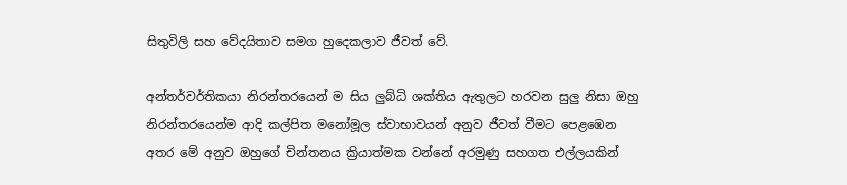සිතුවිලි සහ වේදයිතාව සමග හුදෙකලාව ජීවත් වේ.

අන්තර්වර්තිකයා නිරන්තරයෙන් ම සිය ලුබ්ධි ශක්තිය ඇතුලට හරවන සුලු නිසා ඔහු නිරන්තරයෙන්ම ආදි කල්පිත මනෝමූල ස්වාභාවයන් අනුව ජීවත් වීමට පෙළඹෙන අතර මේ අනුව ඔහුගේ චින්තනය ක්‍රියාත්මක වන්නේ අරමුණු සහගත එල්ලයකින්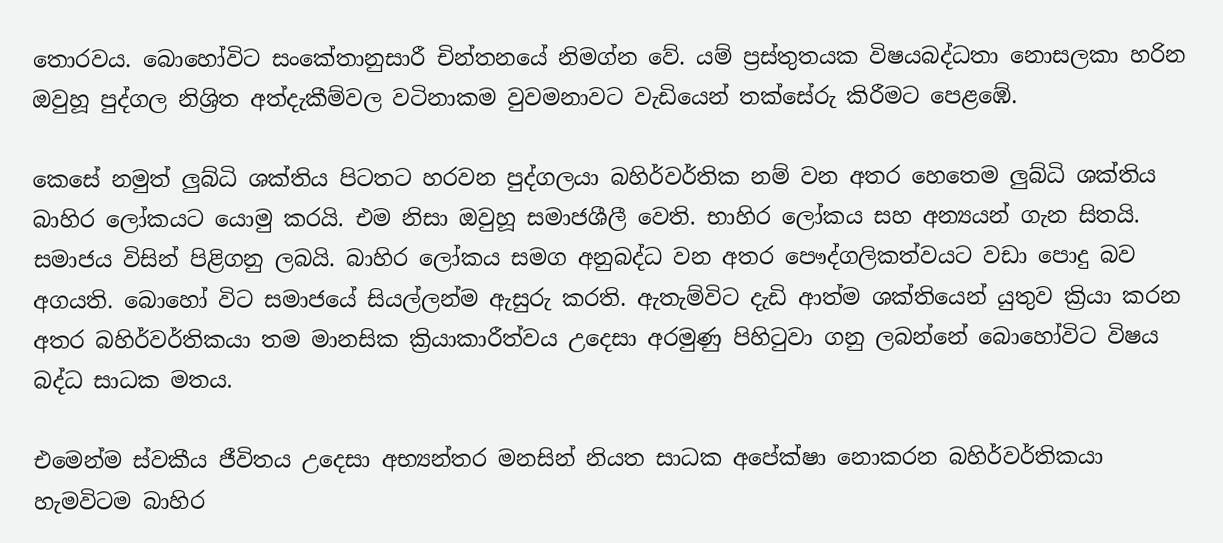තොරවය. බොහෝවිට සංකේතානුසාරී චින්තනයේ නිමග්න වේ. යම් ප්‍රස්තුතයක විෂයබද්ධතා නොසලකා හරින ඔවුහූ පුද්ගල නිශ්‍රිත අත්දැකීම්වල වටිනාකම වුවමනාවට වැඩියෙන් තක්සේරු කිරීමට පෙළඹේ.

කෙසේ නමුත් ලුබ්ධි ශක්තිය පිටතට හරවන පුද්ගලයා බහිර්වර්තික නම් වන අතර හෙතෙම ලුබ්ධි ශක්තිය බාහිර ලෝකයට යොමු කරයි. එම නිසා ඔවුහූ සමාජශීලී වෙති. භාහිර ලෝකය සහ අන්‍යයන් ගැන සිතයි. සමාජය විසින් පිළිගනු ලබයි. බාහිර ලෝකය සමග අනුබද්ධ වන අතර පෞද්ගලිකත්වයට වඩා පොදු බව අගයති. බොහෝ විට සමාජයේ සියල්ලන්ම ඇසුරු කරති. ඇතැම්විට දැඩි ආත්ම ශක්තියෙන් යුතුව ක්‍රියා කරන අතර බහිර්වර්තිකයා තම මානසික ක්‍රියාකාරීත්වය උදෙසා අරමුණු පිහිටුවා ගනු ලබන්නේ බොහෝවිට විෂය බද්ධ සාධක මතය.

එමෙන්ම ස්වකීය ජීවිතය උදෙසා අභ්‍යන්තර මනසින් නියත සාධක අපේක්ෂා නොකරන බහිර්වර්තිකයා හැමවිටම බාහිර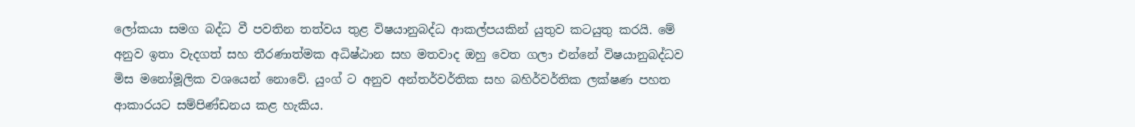ලෝකයා සමග බද්ධ වී පවතින තත්වය තුළ විෂයානුබද්ධ ආකල්පයකින් යුතුව කටයුතු කරයි. මේ අනුව ඉතා වැදගත් සහ තීරණාත්මක අධිෂ්ඨාන සහ මතවාද ඔහු වෙත ගලා එන්නේ විෂයානුබද්ධව මිස මනෝමූලික වශයෙන් නොවේ. යුංග් ට අනුව අන්තර්වර්තික සහ බහිර්වර්තික ලක්ෂණ පහත ආකාරයට සම්පිණ්ඩනය කළ හැකිය.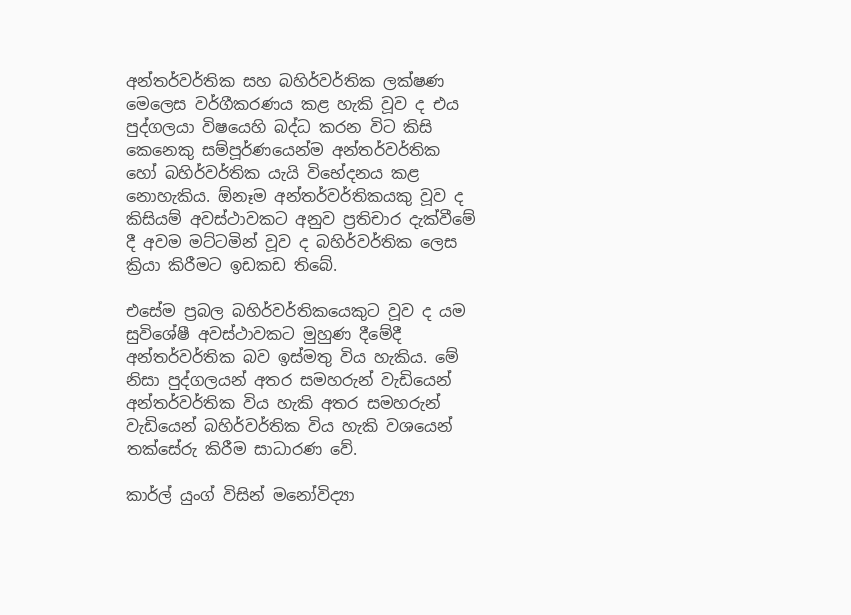අන්තර්වර්තික සහ බහිර්වර්තික ලක්ෂණ මෙලෙස වර්ගීකරණය කළ හැකි වූව ද එය පුද්ගලයා විෂයෙහි බද්ධ කරන විට කිසි කෙනෙකු සම්පූර්ණයෙන්ම අන්තර්වර්තික හෝ බහිර්වර්තික යැයි විභේදනය කළ නොහැකිය. ඕනෑම අන්තර්වර්තිකයකු වූව ද කිසියම් අවස්ථාවකට අනුව ප්‍රතිචාර දැක්වීමේ දී අවම මට්ටමින් වූව ද බහිර්වර්තික ලෙස ක්‍රියා කිරීමට ඉඩකඩ තිබේ.

එසේම ප්‍රබල බහිර්වර්තිකයෙකුට වූව ද යම සුවිශේෂී අවස්ථාවකට මුහුණ දීමේදී අන්තර්වර්තික බව ඉස්මතු විය හැකිය. මේ නිසා පුද්ගලයන් අතර සමහරුන් වැඩියෙන් අන්තර්වර්තික විය හැකි අතර සමහරුන් වැඩියෙන් බහිර්වර්තික විය හැකි වශයෙන් තක්සේරු කිරීම සාධාරණ වේ.

කාර්ල් යුංග් විසින් මනෝවිද්‍යා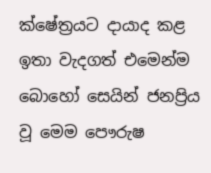ක්ෂේත්‍රයට දායාද කළ ඉතා වැදගත් එමෙන්ම බොහෝ සෙයින් ජනප්‍රිය වූ මෙම පෞරුෂ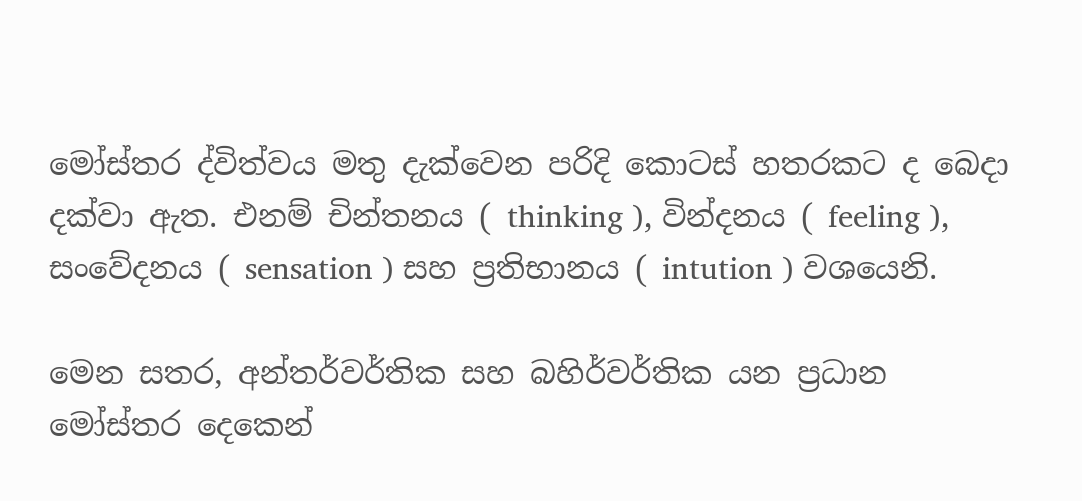මෝස්තර ද්විත්වය මතු දැක්වෙන පරිදි කොටස් හතරකට ද බෙදා දක්වා ඇත. එනම් චින්තනය ( thinking ), වින්දනය ( feeling ), සංවේදනය ( sensation ) සහ ප්‍රතිභානය ( intution ) වශයෙනි.

මෙන සතර, අන්තර්වර්තික සහ බහිර්වර්තික යන ප්‍රධාන මෝස්තර දෙකෙන්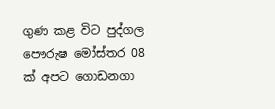ගුණ කළ විට පුද්ගල පෞරුෂ මෝස්තර 08 ක් අපට ගොඩනගා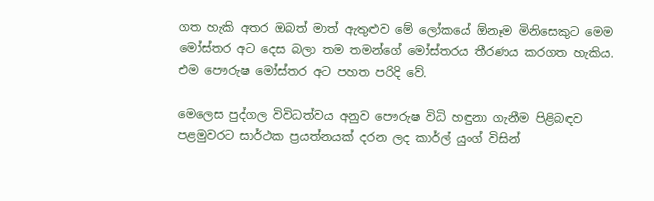ගත හැකි අතර ඔබත් මාත් ඇතුළුව මේ ලෝකයේ ඕනෑම මිනිසෙකුට මෙම මෝස්තර අට දෙස බලා තම තමන්ගේ මෝස්තරය තීරණය කරගත හැකිය. එම පෞරුෂ මෝස්තර අට පහත පරිදි වේ.

මෙලෙස පුද්ගල විවිධත්වය අනුව පෞරුෂ විධි හඳුනා ගැනීම පිළිබඳව පළමුවරට සාර්ථක ප්‍රයත්නයක් දරන ලද කාර්ල් යුංග් විසින්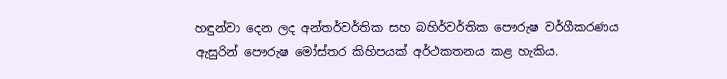හඳුන්වා දෙන ලද අන්තර්වර්තික සහ බහිර්වර්තික පෞරුෂ වර්ගීකරණය ඇසුරින් පෞරුෂ මෝස්තර කිහිපයක් අර්ථකතනය කළ හැකිය.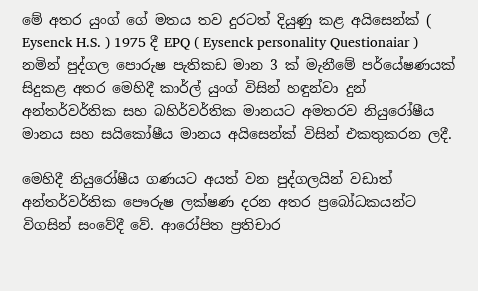මේ අතර යුංග් ගේ මතය තව දුරටත් දියුණු කළ අයිසෙන්ක් ( Eysenck H.S. ) 1975 දී EPQ ( Eysenck personality Questionaiar ) නමින් පුද්ගල පොරුෂ පැතිකඩ මාන 3 ක් මැනීමේ පර්යේෂණයක් සිදුකළ අතර මෙහිදී කාර්ල් යුංග් විසින් හඳුන්වා දුන් අන්තර්වර්තික සහ බහිර්වර්තික මානයට අමතරව නියුරෝෂීය මානය සහ සයිකෝෂීය මානය අයිසෙන්ක් විසින් එකතුකරන ලදී.

මෙහිදී නියුරෝෂීය ගණයට අයත් වන පුද්ගලයින් වඩාත් අන්තර්වර්තික පෞරුෂ ලක්ෂණ දරන අතර ප්‍රබෝධකයන්ට විගසින් සංවේදී වේ. ආරෝපිත ප්‍රතිචාර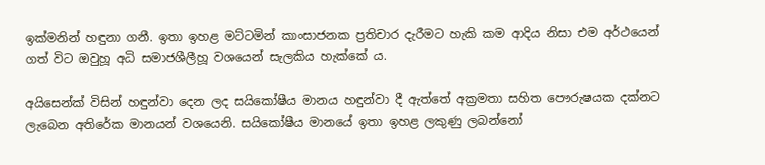ඉක්මනින් හඳුනා ගනී. ඉතා ඉහළ මට්ටමින් කාංසාජනක ප්‍රතිචාර දැරීමට හැකි කම ආදිය නිසා එම අර්ථයෙන් ගත් විට ඔවුහූ අධි සමාජශීලීහූ වශයෙන් සැලකිය හැක්කේ ය.

අයිසෙන්ක් විසින් හඳුන්වා දෙන ලද සයිකෝෂීය මානය හඳුන්වා දී ඇත්තේ අක්‍රමතා සහිත පෞරුෂයක දක්නට ලැබෙන අතිරේක මානයන් වශයෙනි. සයිකෝෂීය මානයේ ඉතා ඉහළ ලකුණු ලබන්නෝ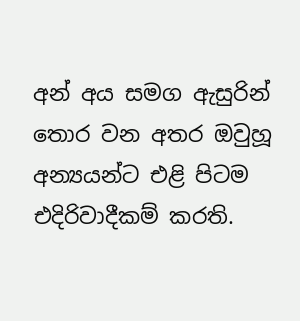අන් අය සමග ඇසුරින් තොර වන අතර ඔවුහූ අන්‍යයන්ට එළි පිටම එදිරිවාදීකම් කරති.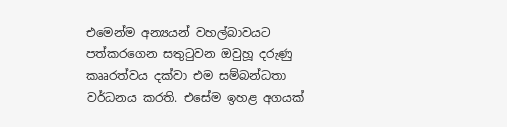එමෙන්ම අන්‍යයන් වහල්බාවයට පත්කරගෙන සතුටුවන ඔවුහූ දරුණු කෲරත්වය දක්වා එම සම්බන්ධතා වර්ධනය කරති. එසේම ඉහළ අගයක්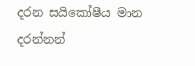දරන සයිකෝෂීය මාන දරන්නන්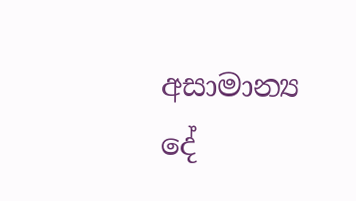අසාමාන්‍ය දේ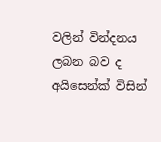වලින් වින්දනය ලබන බව ද අයිසෙන්ක් විසින්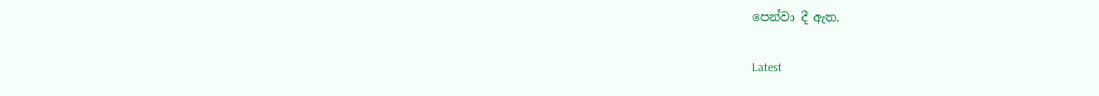පෙන්වා දී ඇත.

Latest